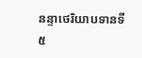នន្ទាថេរិយាបទានទី ៥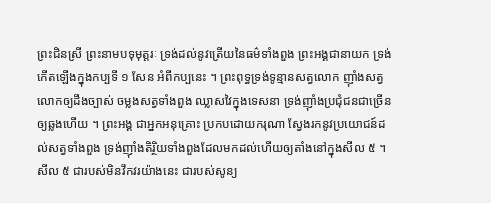ព្រះជិនស្រី ព្រះនាមបទុមុត្តរៈ ទ្រង់ដល់នូវត្រើយនៃធម៌ទាំងពួង ព្រះអង្គជានាយក ទ្រង់កើតឡើងក្នុងកប្បទី ១ សែន អំពីកប្បនេះ ។ ព្រះពុទ្ធទ្រង់ទូន្មានសត្វលោក ញ៉ាំងសត្វលោកឲ្យដឹងច្បាស់ ចម្លងសត្វទាំងពួង ឈ្លាសវៃក្នុងទេសនា ទ្រង់ញ៉ាំងប្រជុំជនជាច្រើនឲ្យឆ្លងហើយ ។ ព្រះអង្គ ជាអ្នកអនុគ្រោះ ប្រកបដោយករុណា ស្វែងរកនូវប្រយោជន៍ដល់សត្វទាំងពួង ទ្រង់ញ៉ាំងតិរ្ថិយទាំងពួងដែលមកដល់ហើយឲ្យតាំងនៅក្នុងសីល ៥ ។ សីល ៥ ជារបស់មិនវឹកវរយ៉ាងនេះ ជារបស់សូន្យ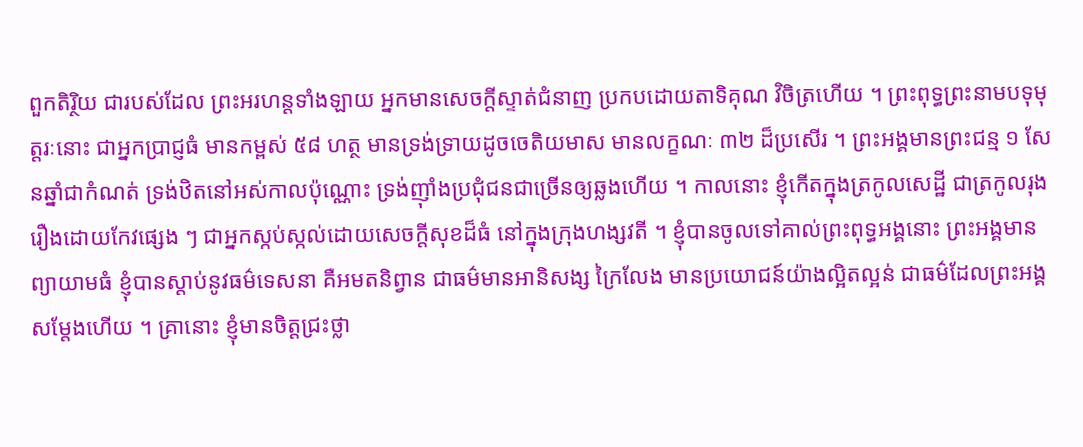ពួកតិរ្ថិយ ជារបស់ដែល ព្រះអរហន្តទាំងឡាយ អ្នកមានសេចក្តីស្ទាត់ជំនាញ ប្រកបដោយតាទិគុណ វិចិត្រហើយ ។ ព្រះពុទ្ធព្រះនាមបទុមុត្តរៈនោះ ជាអ្នកប្រាជ្ញធំ មានកម្ពស់ ៥៨ ហត្ថ មានទ្រង់ទ្រាយដូចចេតិយមាស មានលក្ខណៈ ៣២ ដ៏ប្រសើរ ។ ព្រះអង្គមានព្រះជន្ម ១ សែនឆ្នាំជាកំណត់ ទ្រង់ឋិតនៅអស់កាលប៉ុណ្ណោះ ទ្រង់ញ៉ាំងប្រជុំជនជាច្រើនឲ្យឆ្លងហើយ ។ កាលនោះ ខ្ញុំកើតក្នុងត្រកូលសេដ្ឋី ជាត្រកូលរុងរឿងដោយកែវផ្សេង ៗ ជាអ្នកស្កប់ស្កល់ដោយសេចក្តីសុខដ៏ធំ នៅក្នុងក្រុងហង្សវតី ។ ខ្ញុំបានចូលទៅគាល់ព្រះពុទ្ធអង្គនោះ ព្រះអង្គមាន ព្យាយាមធំ ខ្ញុំបានស្តាប់នូវធម៌ទេសនា គឺអមតនិព្វាន ជាធម៌មានអានិសង្ស ក្រៃលែង មានប្រយោជន៍យ៉ាងល្អិតល្អន់ ជាធម៌ដែលព្រះអង្គសម្តែងហើយ ។ គ្រានោះ ខ្ញុំមានចិត្តជ្រះថ្លា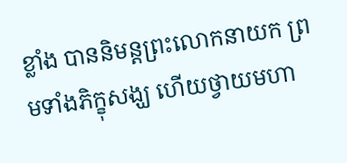ខ្លាំង បាននិមន្តព្រះលោកនាយក ព្រមទាំងភិក្ខុសង្ឃ ហើយថ្វាយមហា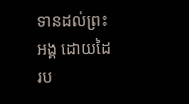ទានដល់ព្រះអង្គ ដោយដៃរប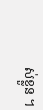ស់ខ្លួន ។